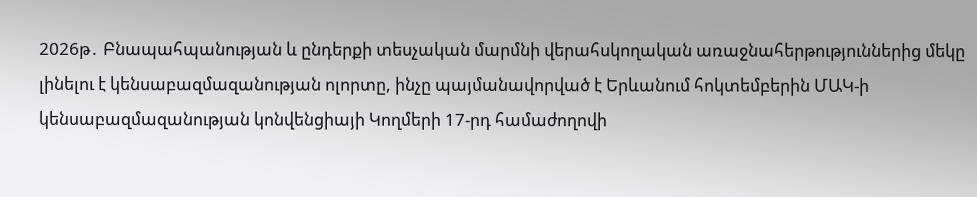2026թ․ Բնապահպանության և ընդերքի տեսչական մարմնի վերահսկողական առաջնահերթություններից մեկը լինելու է կենսաբազմազանության ոլորտը, ինչը պայմանավորված է Երևանում հոկտեմբերին ՄԱԿ-ի կենսաբազմազանության կոնվենցիայի Կողմերի 17-րդ համաժողովի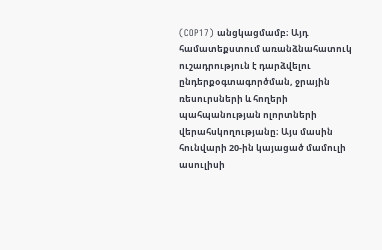(COP17) անցկացմամբ։ Այդ համատեքստում առանձնահատուկ ուշադրություն է դարձվելու ընդերքօգտագործման, ջրային ռեսուրսների և հողերի պահպանության ոլորտների վերահսկողությանը։ Այս մասին հունվարի 20-ին կայացած մամուլի ասուլիսի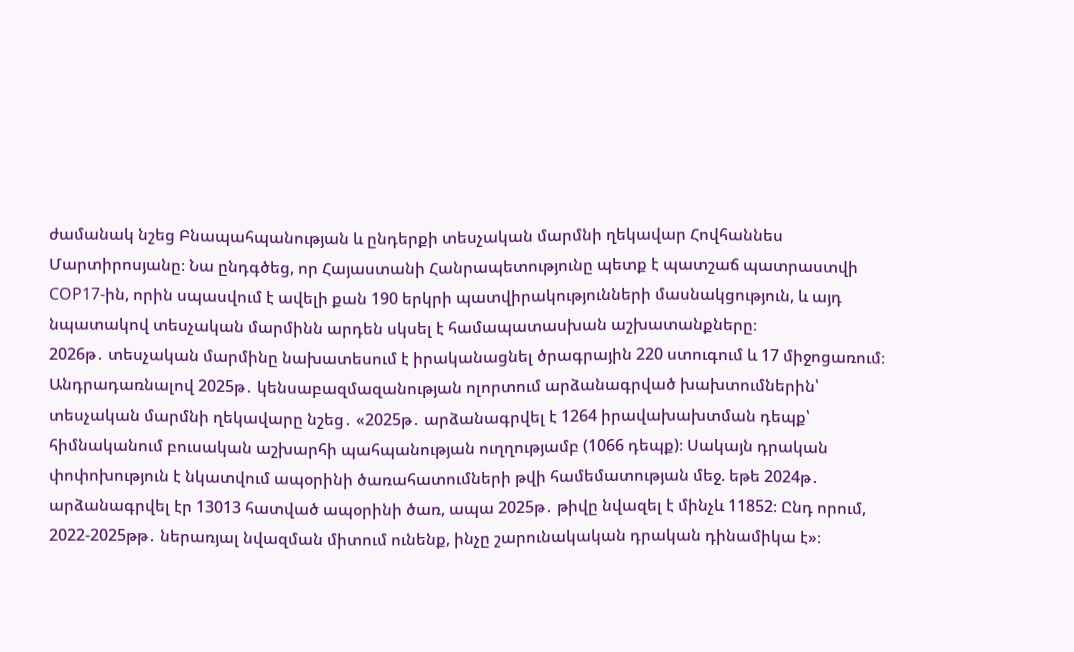ժամանակ նշեց Բնապահպանության և ընդերքի տեսչական մարմնի ղեկավար Հովհաննես Մարտիրոսյանը։ Նա ընդգծեց, որ Հայաստանի Հանրապետությունը պետք է պատշաճ պատրաստվի COP17-ին, որին սպասվում է ավելի քան 190 երկրի պատվիրակությունների մասնակցություն, և այդ նպատակով տեսչական մարմինն արդեն սկսել է համապատասխան աշխատանքները։
2026թ․ տեսչական մարմինը նախատեսում է իրականացնել ծրագրային 220 ստուգում և 17 միջոցառում։
Անդրադառնալով 2025թ․ կենսաբազմազանության ոլորտում արձանագրված խախտումներին՝ տեսչական մարմնի ղեկավարը նշեց․ «2025թ․ արձանագրվել է 1264 իրավախախտման դեպք՝ հիմնականում բուսական աշխարհի պահպանության ուղղությամբ (1066 դեպք)։ Սակայն դրական փոփոխություն է նկատվում ապօրինի ծառահատումների թվի համեմատության մեջ. եթե 2024թ․ արձանագրվել էր 13013 հատված ապօրինի ծառ, ապա 2025թ․ թիվը նվազել է մինչև 11852։ Ընդ որում, 2022-2025թթ․ ներառյալ նվազման միտում ունենք, ինչը շարունակական դրական դինամիկա է»։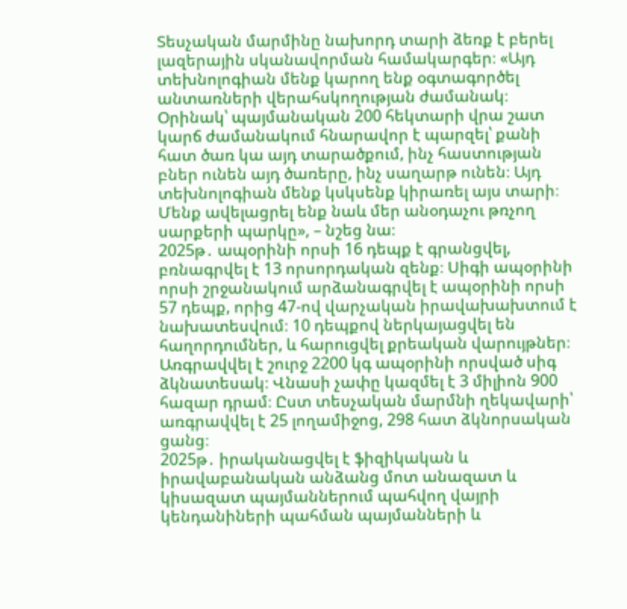Տեսչական մարմինը նախորդ տարի ձեռք է բերել լազերային սկանավորման համակարգեր։ «Այդ տեխնոլոգիան մենք կարող ենք օգտագործել անտառների վերահսկողության ժամանակ։ Օրինակ՝ պայմանական 200 հեկտարի վրա շատ կարճ ժամանակում հնարավոր է պարզել՝ քանի հատ ծառ կա այդ տարածքում, ինչ հաստության բներ ունեն այդ ծառերը, ինչ սաղարթ ունեն։ Այդ տեխնոլոգիան մենք կսկսենք կիրառել այս տարի։ Մենք ավելացրել ենք նաև մեր անօդաչու թռչող սարքերի պարկը», – նշեց նա։
2025թ․ ապօրինի որսի 16 դեպք է գրանցվել, բռնագրվել է 13 որսորդական զենք։ Սիգի ապօրինի որսի շրջանակում արձանագրվել է ապօրինի որսի 57 դեպք, որից 47-ով վարչական իրավախախտում է նախատեսվում։ 10 դեպքով ներկայացվել են հաղորդումներ, և հարուցվել քրեական վարույթներ։ Առգրավվել է շուրջ 2200 կգ ապօրինի որսված սիգ ձկնատեսակ։ Վնասի չափը կազմել է 3 միլիոն 900 հազար դրամ։ Ըստ տեսչական մարմնի ղեկավարի՝ առգրավվել է 25 լողամիջոց, 298 հատ ձկնորսական ցանց։
2025թ․ իրականացվել է ֆիզիկական և իրավաբանական անձանց մոտ անազատ և կիսազատ պայմաններում պահվող վայրի կենդանիների պահման պայմանների և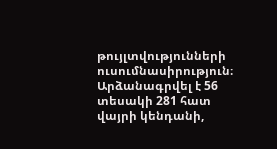թույլտվությունների ուսումնասիրություն։ Արձանագրվել է 56 տեսակի 281 հատ վայրի կենդանի,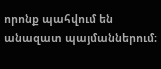որոնք պահվում են անազատ պայմաններում։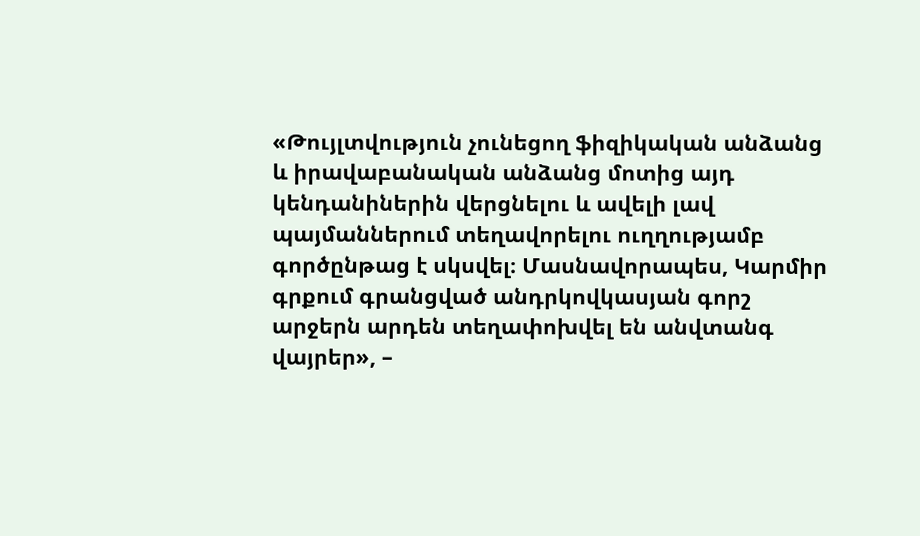«Թույլտվություն չունեցող ֆիզիկական անձանց և իրավաբանական անձանց մոտից այդ կենդանիներին վերցնելու և ավելի լավ պայմաններում տեղավորելու ուղղությամբ գործընթաց է սկսվել։ Մասնավորապես, Կարմիր գրքում գրանցված անդրկովկասյան գորշ արջերն արդեն տեղափոխվել են անվտանգ վայրեր», –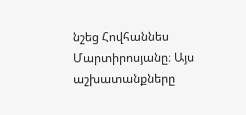նշեց Հովհաննես Մարտիրոսյանը։ Այս աշխատանքները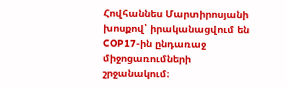Հովհաննես Մարտիրոսյանի խոսքով՝ իրականացվում են COP17-ին ընդառաջ միջոցառումների շրջանակում։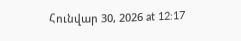Հունվար 30, 2026 at 12:17